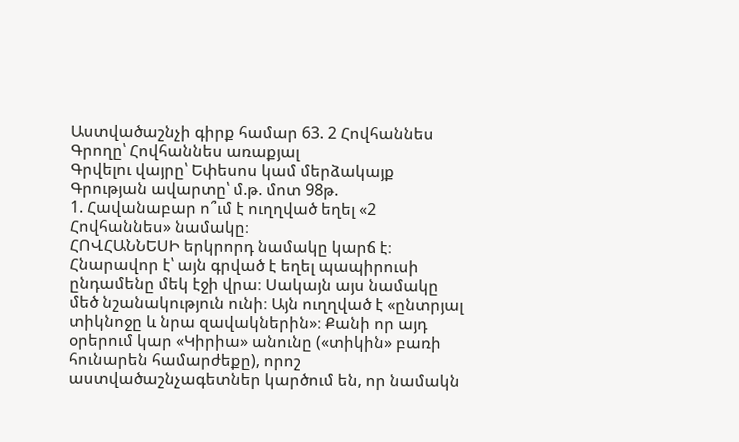Աստվածաշնչի գիրք համար 63. 2 Հովհաննես
Գրողը՝ Հովհաննես առաքյալ
Գրվելու վայրը՝ Եփեսոս կամ մերձակայք
Գրության ավարտը՝ մ.թ. մոտ 98թ.
1. Հավանաբար ո՞ւմ է ուղղված եղել «2 Հովհաննես» նամակը։
ՀՈՎՀԱՆՆԵՍԻ երկրորդ նամակը կարճ է։ Հնարավոր է՝ այն գրված է եղել պապիրուսի ընդամենը մեկ էջի վրա։ Սակայն այս նամակը մեծ նշանակություն ունի։ Այն ուղղված է «ընտրյալ տիկնոջը և նրա զավակներին»։ Քանի որ այդ օրերում կար «Կիրիա» անունը («տիկին» բառի հունարեն համարժեքը), որոշ աստվածաշնչագետներ կարծում են, որ նամակն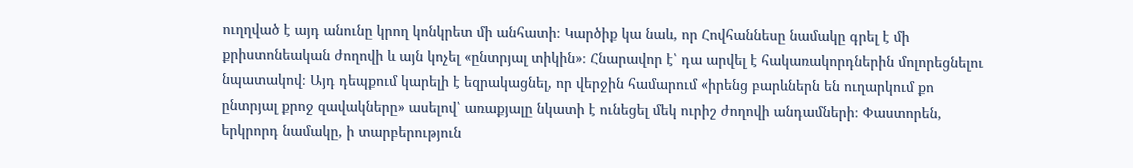ուղղված է այդ անունը կրող կոնկրետ մի անհատի։ Կարծիք կա նաև, որ Հովհաննեսը նամակը գրել է մի քրիստոնեական ժողովի և այն կոչել «ընտրյալ տիկին»։ Հնարավոր է՝ դա արվել է հակառակորդներին մոլորեցնելու նպատակով։ Այդ դեպքում կարելի է եզրակացնել, որ վերջին համարում «իրենց բարևներն են ուղարկում քո ընտրյալ քրոջ զավակները» ասելով՝ առաքյալը նկատի է ունեցել մեկ ուրիշ ժողովի անդամների։ Փաստորեն, երկրորդ նամակը, ի տարբերություն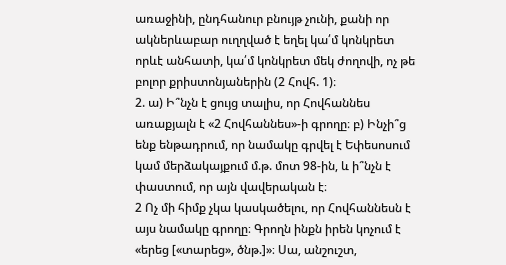առաջինի, ընդհանուր բնույթ չունի, քանի որ ակներևաբար ուղղված է եղել կա՛մ կոնկրետ որևէ անհատի, կա՛մ կոնկրետ մեկ ժողովի, ոչ թե բոլոր քրիստոնյաներին (2 Հովհ. 1)։
2. ա) Ի՞նչն է ցույց տալիս, որ Հովհաննես առաքյալն է «2 Հովհաննես»-ի գրողը։ բ) Ինչի՞ց ենք ենթադրում, որ նամակը գրվել է Եփեսոսում կամ մերձակայքում մ.թ. մոտ 98-ին, և ի՞նչն է փաստում, որ այն վավերական է։
2 Ոչ մի հիմք չկա կասկածելու, որ Հովհաննեսն է այս նամակը գրողը։ Գրողն ինքն իրեն կոչում է «երեց [«տարեց», ծնթ.]»։ Սա, անշուշտ,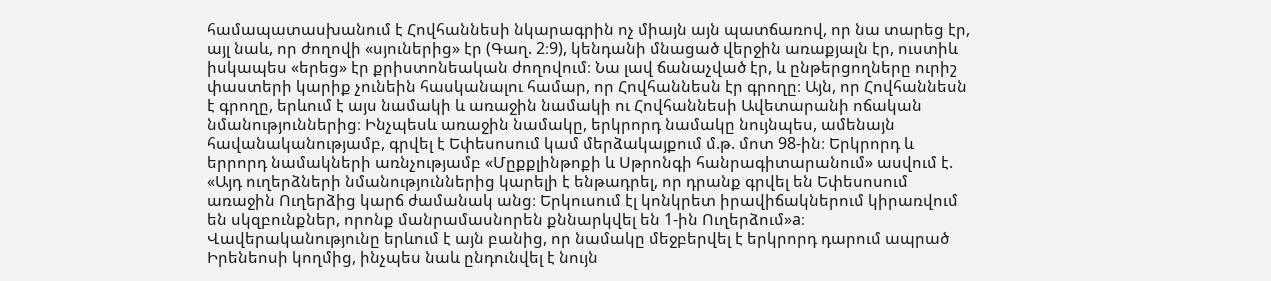համապատասխանում է Հովհաննեսի նկարագրին ոչ միայն այն պատճառով, որ նա տարեց էր, այլ նաև, որ ժողովի «սյուներից» էր (Գաղ. 2։9), կենդանի մնացած վերջին առաքյալն էր, ուստիև իսկապես «երեց» էր քրիստոնեական ժողովում։ Նա լավ ճանաչված էր, և ընթերցողները ուրիշ փաստերի կարիք չունեին հասկանալու համար, որ Հովհաննեսն էր գրողը։ Այն, որ Հովհաննեսն է գրողը, երևում է այս նամակի և առաջին նամակի ու Հովհաննեսի Ավետարանի ոճական նմանություններից։ Ինչպեսև առաջին նամակը, երկրորդ նամակը նույնպես, ամենայն հավանականությամբ, գրվել է Եփեսոսում կամ մերձակայքում մ.թ. մոտ 98-ին։ Երկրորդ և երրորդ նամակների առնչությամբ «Մըքքլինթոքի և Սթրոնգի հանրագիտարանում» ասվում է. «Այդ ուղերձների նմանություններից կարելի է ենթադրել, որ դրանք գրվել են Եփեսոսում առաջին Ուղերձից կարճ ժամանակ անց։ Երկուսում էլ կոնկրետ իրավիճակներում կիրառվում են սկզբունքներ, որոնք մանրամասնորեն քննարկվել են 1-ին Ուղերձում»a։ Վավերականությունը երևում է այն բանից, որ նամակը մեջբերվել է երկրորդ դարում ապրած Իրենեոսի կողմից, ինչպես նաև ընդունվել է նույն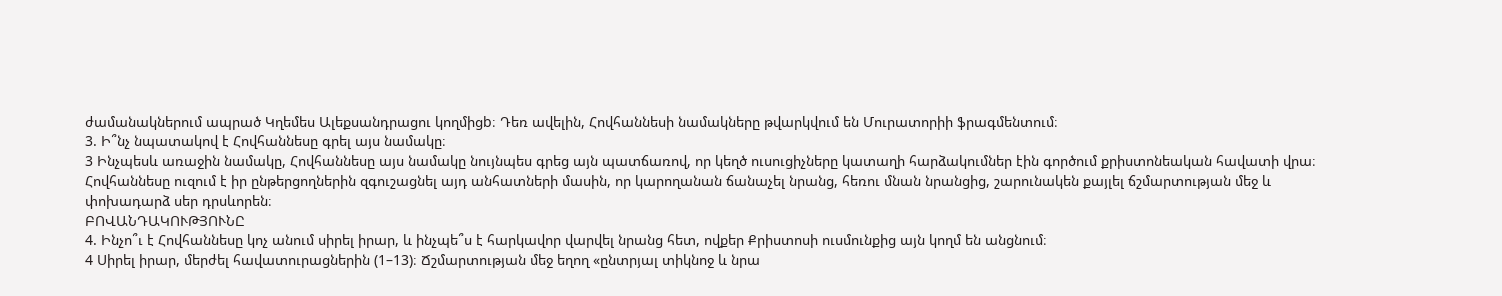ժամանակներում ապրած Կղեմես Ալեքսանդրացու կողմիցb։ Դեռ ավելին, Հովհաննեսի նամակները թվարկվում են Մուրատորիի ֆրագմենտում։
3. Ի՞նչ նպատակով է Հովհաննեսը գրել այս նամակը։
3 Ինչպեսև առաջին նամակը, Հովհաննեսը այս նամակը նույնպես գրեց այն պատճառով, որ կեղծ ուսուցիչները կատաղի հարձակումներ էին գործում քրիստոնեական հավատի վրա։ Հովհաննեսը ուզում է իր ընթերցողներին զգուշացնել այդ անհատների մասին, որ կարողանան ճանաչել նրանց, հեռու մնան նրանցից, շարունակեն քայլել ճշմարտության մեջ և փոխադարձ սեր դրսևորեն։
ԲՈՎԱՆԴԱԿՈՒԹՅՈՒՆԸ
4. Ինչո՞ւ է Հովհաննեսը կոչ անում սիրել իրար, և ինչպե՞ս է հարկավոր վարվել նրանց հետ, ովքեր Քրիստոսի ուսմունքից այն կողմ են անցնում։
4 Սիրել իրար, մերժել հավատուրացներին (1–13)։ Ճշմարտության մեջ եղող «ընտրյալ տիկնոջ և նրա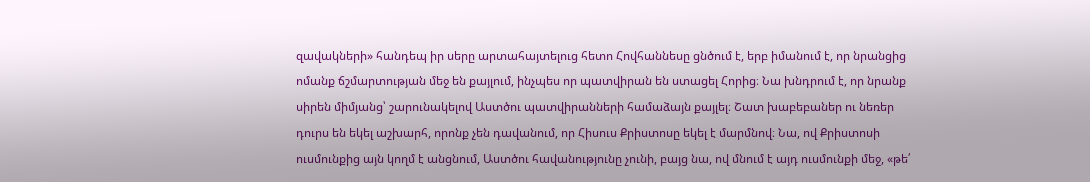զավակների» հանդեպ իր սերը արտահայտելուց հետո Հովհաննեսը ցնծում է, երբ իմանում է, որ նրանցից ոմանք ճշմարտության մեջ են քայլում, ինչպես որ պատվիրան են ստացել Հորից։ Նա խնդրում է, որ նրանք սիրեն միմյանց՝ շարունակելով Աստծու պատվիրանների համաձայն քայլել։ Շատ խաբեբաներ ու նեռեր դուրս են եկել աշխարհ, որոնք չեն դավանում, որ Հիսուս Քրիստոսը եկել է մարմնով։ Նա, ով Քրիստոսի ուսմունքից այն կողմ է անցնում, Աստծու հավանությունը չունի, բայց նա, ով մնում է այդ ուսմունքի մեջ, «թե՛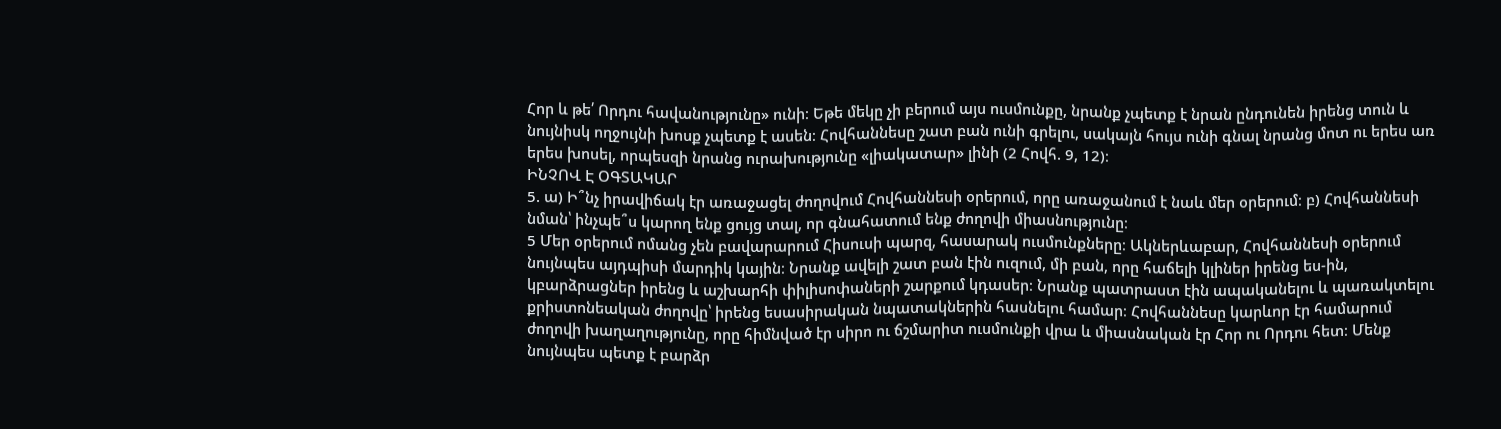Հոր և թե՛ Որդու հավանությունը» ունի։ Եթե մեկը չի բերում այս ուսմունքը, նրանք չպետք է նրան ընդունեն իրենց տուն և նույնիսկ ողջույնի խոսք չպետք է ասեն։ Հովհաննեսը շատ բան ունի գրելու, սակայն հույս ունի գնալ նրանց մոտ ու երես առ երես խոսել, որպեսզի նրանց ուրախությունը «լիակատար» լինի (2 Հովհ. 9, 12)։
ԻՆՉՈՎ Է ՕԳՏԱԿԱՐ
5. ա) Ի՞նչ իրավիճակ էր առաջացել ժողովում Հովհաննեսի օրերում, որը առաջանում է նաև մեր օրերում։ բ) Հովհաննեսի նման՝ ինչպե՞ս կարող ենք ցույց տալ, որ գնահատում ենք ժողովի միասնությունը։
5 Մեր օրերում ոմանց չեն բավարարում Հիսուսի պարզ, հասարակ ուսմունքները։ Ակներևաբար, Հովհաննեսի օրերում նույնպես այդպիսի մարդիկ կային։ Նրանք ավելի շատ բան էին ուզում, մի բան, որը հաճելի կլիներ իրենց ես-ին, կբարձրացներ իրենց և աշխարհի փիլիսոփաների շարքում կդասեր։ Նրանք պատրաստ էին ապականելու և պառակտելու քրիստոնեական ժողովը՝ իրենց եսասիրական նպատակներին հասնելու համար։ Հովհաննեսը կարևոր էր համարում ժողովի խաղաղությունը, որը հիմնված էր սիրո ու ճշմարիտ ուսմունքի վրա և միասնական էր Հոր ու Որդու հետ։ Մենք նույնպես պետք է բարձր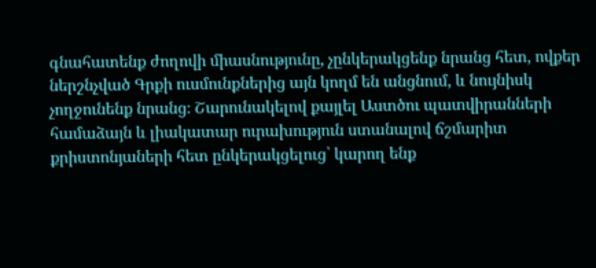գնահատենք ժողովի միասնությունը, չընկերակցենք նրանց հետ, ովքեր ներշնչված Գրքի ուսմունքներից այն կողմ են անցնում, և նույնիսկ չողջունենք նրանց։ Շարունակելով քայլել Աստծու պատվիրանների համաձայն և լիակատար ուրախություն ստանալով ճշմարիտ քրիստոնյաների հետ ընկերակցելուց՝ կարող ենք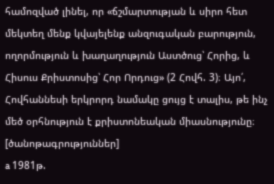համոզված լինել, որ «ճշմարտության և սիրո հետ մեկտեղ մենք կվայելենք անզուգական բարություն, ողորմություն և խաղաղություն Աստծուց՝ Հորից, և Հիսուս Քրիստոսից՝ Հոր Որդուց» (2 Հովհ. 3)։ Այո՛, Հովհաննեսի երկրորդ նամակը ցույց է տալիս, թե ինչ մեծ օրհնություն է քրիստոնեական միասնությունը։
[ծանոթագրություններ]
a 1981թ.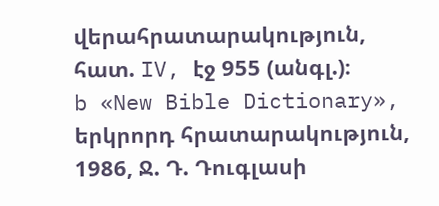վերահրատարակություն, հատ. IV, էջ 955 (անգլ.)։
b «New Bible Dictionary», երկրորդ հրատարակություն, 1986, Ջ. Դ. Դուգլասի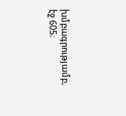խմբագրությամբ, էջ 605։